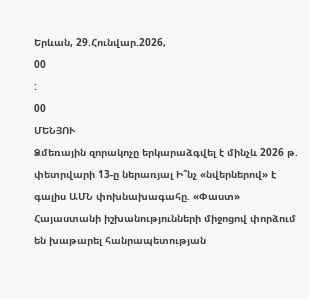Երևան, 29.Հունվար.2026,
00
:
00
ՄԵՆՅՈՒ
Ձմեռային զորակոչը երկարաձգվել է մինչև 2026 թ. փետրվարի 13-ը ներառյալ Ի՞նչ «նվերներով» է գալիս ԱՄՆ փոխնախագահը. «Փաստ» Հայաստանի իշխանությունների միջոցով փորձում են խաթարել հանրապետության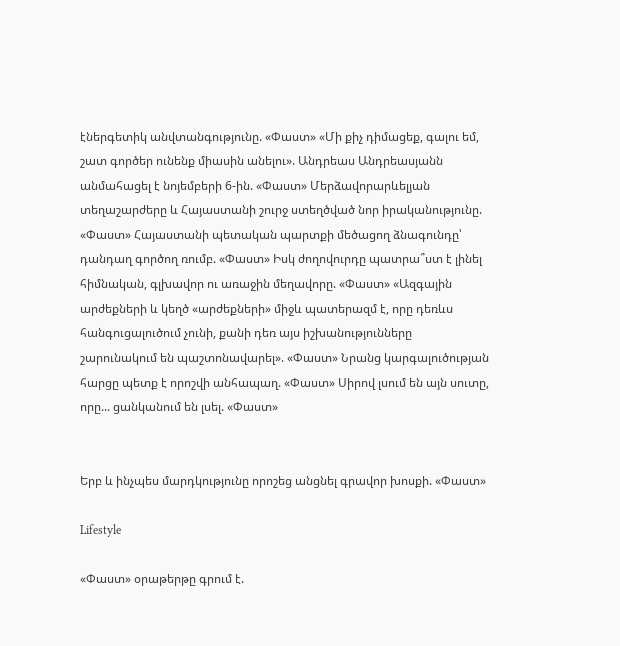էներգետիկ անվտանգությունը. «Փաստ» «Մի քիչ դիմացեք, գալու եմ, շատ գործեր ունենք միասին անելու». Անդրեաս Անդրեասյանն անմահացել է նոյեմբերի 6-ին. «Փաստ» Մերձավորարևելյան տեղաշարժերը և Հայաստանի շուրջ ստեղծված նոր իրականությունը. «Փաստ» Հայաստանի պետական պարտքի մեծացող ձնագունդը՝ դանդաղ գործող ռումբ. «Փաստ» Իսկ ժողովուրդը պատրա՞ստ է լինել հիմնական, գլխավոր ու առաջին մեղավորը. «Փաստ» «Ազգային արժեքների և կեղծ «արժեքների» միջև պատերազմ է, որը դեռևս հանգուցալուծում չունի, քանի դեռ այս իշխանությունները շարունակում են պաշտոնավարել». «Փաստ» Նրանց կարգալուծության հարցը պետք է որոշվի անհապաղ. «Փաստ» Սիրով լսում են այն սուտը, որը... ցանկանում են լսել. «Փաստ»


Երբ և ինչպես մարդկությունը որոշեց անցնել գրավոր խոսքի. «Փաստ»

Lifestyle

«Փաստ» օրաթերթը գրում է.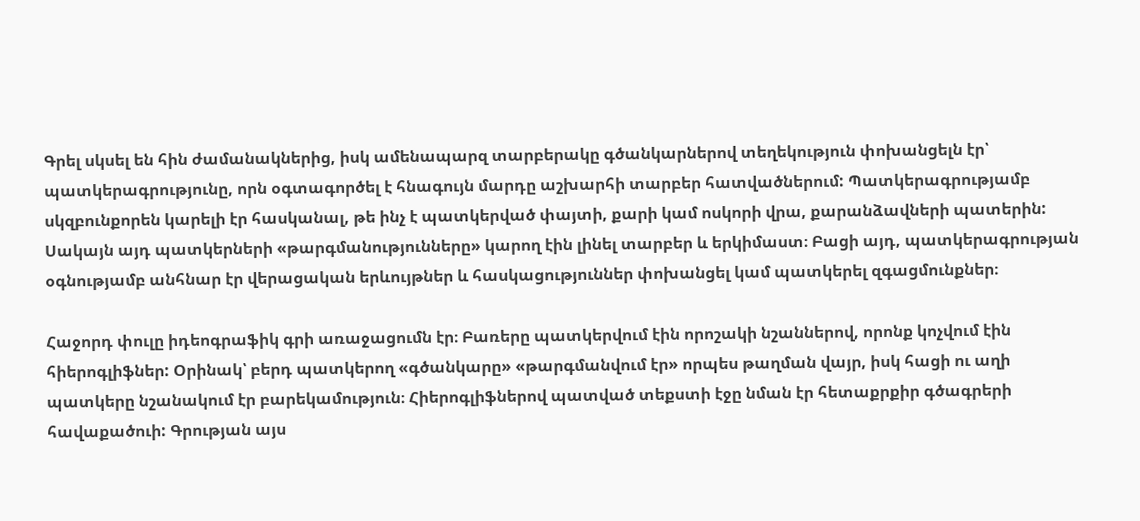Գրել սկսել են հին ժամանակներից, իսկ ամենապարզ տարբերակը գծանկարներով տեղեկություն փոխանցելն էր՝ պատկերագրությունը, որն օգտագործել է հնագույն մարդը աշխարհի տարբեր հատվածներում: Պատկերագրությամբ սկզբունքորեն կարելի էր հասկանալ, թե ինչ է պատկերված փայտի, քարի կամ ոսկորի վրա, քարանձավների պատերին: Սակայն այդ պատկերների «թարգմանությունները» կարող էին լինել տարբեր և երկիմաստ։ Բացի այդ, պատկերագրության օգնությամբ անհնար էր վերացական երևույթներ և հասկացություններ փոխանցել կամ պատկերել զգացմունքներ։

Հաջորդ փուլը իդեոգրաֆիկ գրի առաջացումն էր։ Բառերը պատկերվում էին որոշակի նշաններով, որոնք կոչվում էին հիերոգլիֆներ: Օրինակ՝ բերդ պատկերող «գծանկարը» «թարգմանվում էր» որպես թաղման վայր, իսկ հացի ու աղի պատկերը նշանակում էր բարեկամություն։ Հիերոգլիֆներով պատված տեքստի էջը նման էր հետաքրքիր գծագրերի հավաքածուի: Գրության այս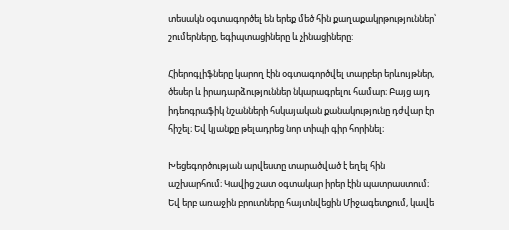տեսակն օգտագործել են երեք մեծ հին քաղաքակրթություններ՝ շումերները, եգիպտացիները և չինացիները:

Հիերոգլիֆները կարող էին օգտագործվել տարբեր երևույթներ, ծեսեր և իրադարձություններ նկարագրելու համար։ Բայց այդ իդեոգրաֆիկ նշանների հսկայական քանակությունը դժվար էր հիշել։ Եվ կյանքը թելադրեց նոր տիպի գիր հորինել։

Խեցեգործության արվեստը տարածված է եղել հին աշխարհում։ Կավից շատ օգտակար իրեր էին պատրաստում։ Եվ երբ առաջին բրուտները հայտնվեցին Միջագետքում, կավե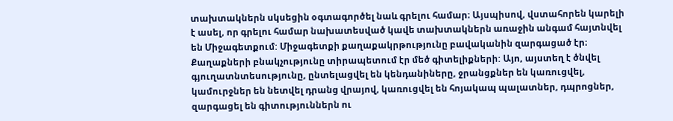տախտակներն սկսեցին օգտագործել նաև գրելու համար։ Այսպիսով, վստահորեն կարելի է ասել, որ գրելու համար նախատեսված կավե տախտակներն առաջին անգամ հայտնվել են Միջագետքում: Միջագետքի քաղաքակրթությունը բավականին զարգացած էր։ Քաղաքների բնակչությունը տիրապետում էր մեծ գիտելիքների: Այո, այստեղ է ծնվել գյուղատնտեսությունը, ընտելացվել են կենդանիները, ջրանցքներ են կառուցվել, կամուրջներ են նետվել դրանց վրայով, կառուցվել են հոյակապ պալատներ, դպրոցներ, զարգացել են գիտություններն ու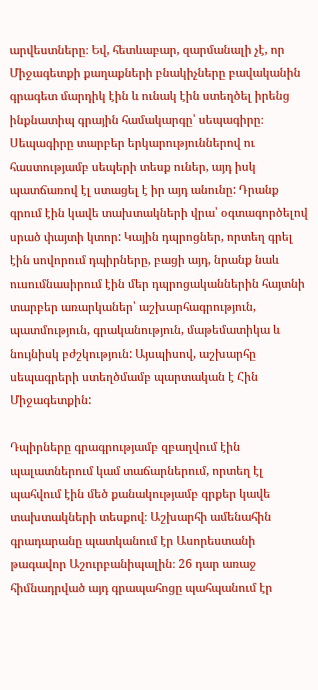արվեստները։ Եվ, հետևաբար, զարմանալի չէ, որ Միջագետքի քաղաքների բնակիչները բավականին գրագետ մարդիկ էին և ունակ էին ստեղծել իրենց ինքնատիպ գրային համակարգը՝ սեպագիրը։ Սեպագիրը տարբեր երկարություններով ու հաստությամբ սեպերի տեսք ուներ, այդ իսկ պատճառով էլ ստացել է իր այդ անունը: Դրանք գրում էին կավե տախտակների վրա՝ օգտագործելով սրած փայտի կտոր: Կային դպրոցներ, որտեղ գրել էին սովորում դպիրները, բացի այդ, նրանք նաև ուսումնասիրում էին մեր դպրոցականներին հայտնի տարբեր առարկաներ՝ աշխարհագրություն, պատմություն, գրականություն, մաթեմատիկա և նույնիսկ բժշկություն: Այսպիսով, աշխարհը սեպագրերի ստեղծմամբ պարտական է Հին Միջագետքին:

Դպիրները գրագրությամբ զբաղվում էին պալատներում կամ տաճարներում, որտեղ էլ պահվում էին մեծ քանակությամբ գրքեր կավե տախտակների տեսքով։ Աշխարհի ամենահին գրադարանը պատկանում էր Ասորեստանի թագավոր Աշուրբանիպալին։ 26 դար առաջ հիմնադրված այդ գրապահոցը պահպանում էր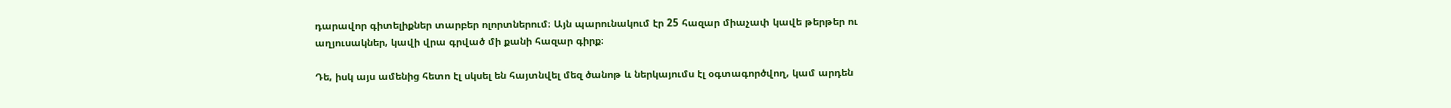դարավոր գիտելիքներ տարբեր ոլորտներում։ Այն պարունակում էր 25 հազար միաչափ կավե թերթեր ու աղյուսակներ, կավի վրա գրված մի քանի հազար գիրք։

Դե, իսկ այս ամենից հետո էլ սկսել են հայտնվել մեզ ծանոթ և ներկայումս էլ օգտագործվող, կամ արդեն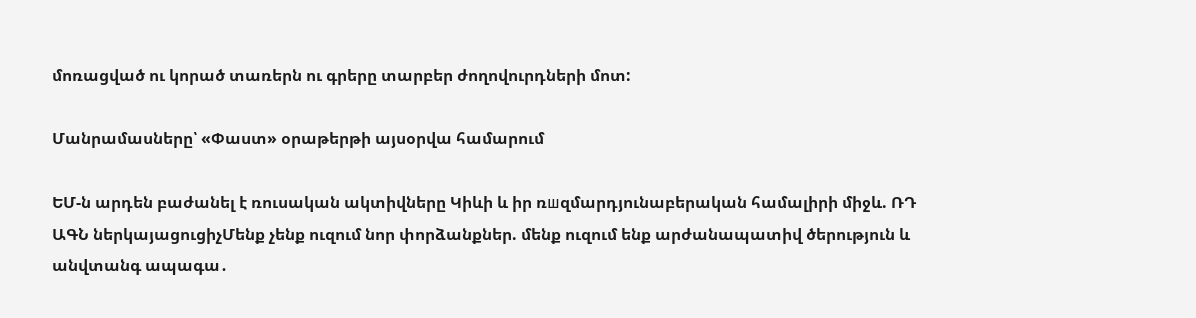մոռացված ու կորած տառերն ու գրերը տարբեր ժողովուրդների մոտ:

Մանրամասները՝ «Փաստ» օրաթերթի այսօրվա համարում

ԵՄ-ն արդեն բաժանել է ռուսական ակտիվները Կիևի և իր ռшզմարդյունաբերական համալիրի միջև. ՌԴ ԱԳՆ ներկայացուցիչՄենք չենք ուզում նոր փորձանքներ. մենք ուզում ենք արժանապատիվ ծերություն և անվտանգ ապագա․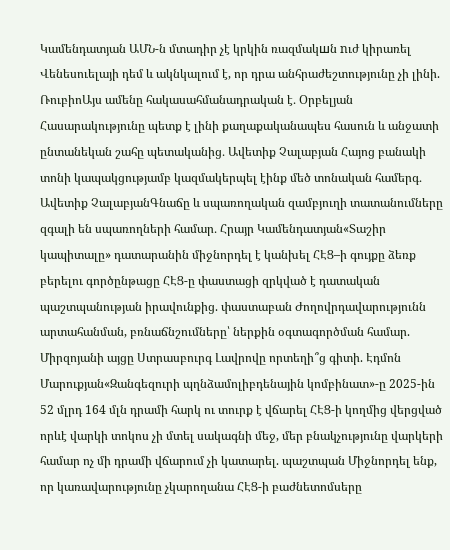Կամենդատյան ԱՄՆ-ն մտադիր չէ կրկին ռազմակшն nւժ կիրառել Վենեսուելայի դեմ և ակնկալում է, որ դրա անհրաժեշտությունը չի լինի. ՌուբիոԱյս ամենը հակասահմանադրական է․ Օրբելյան Հասարակությունը պետք է լինի քաղաքականապես հասուն և անջատի ընտանեկան շահը պետականից․ Ավետիք Չալաբյան Հայոց բանակի տոնի կապակցությամբ կազմակերպել էինք մեծ տոնական համերգ․ Ավետիք ՉալաբյանԳնաճը և սպառողական զամբյուղի տատանումները զգալի են սպառողների համար․ Հրայր Կամենդատյան«Տաշիր կապիտալը» դատարանին միջնորդել է կանխել ՀԷՑ–ի գույքը ձեռք բերելու գործընթացը ՀԷՑ-ը փաստացի զրկված է դատական պաշտպանության իրավունքից. փաստաբան Ժողովրդավարությունն արտահանման, բռնաճնշումները՝ ներքին օգտագործման համար. Միրզոյանի այցը Ստրասբուրգ Լավրովը որտեղի՞ց գիտի. Էդմոն Մարուքյան«Զանգեզուրի պղնձամոլիբդենային կոմբինատ»-ը 2025-ին 52 մլրդ 164 մլն դրամի հարկ ու տուրք է վճարել ՀԷՑ-ի կողմից վերցված որևէ վարկի տոկոս չի մտել սակագնի մեջ, մեր բնակչությունը վարկերի համար ոչ մի դրամի վճարում չի կատարել. պաշտպան Միջնորդել ենք, որ կառավարությունը չկարողանա ՀԷՑ-ի բաժնետոմսերը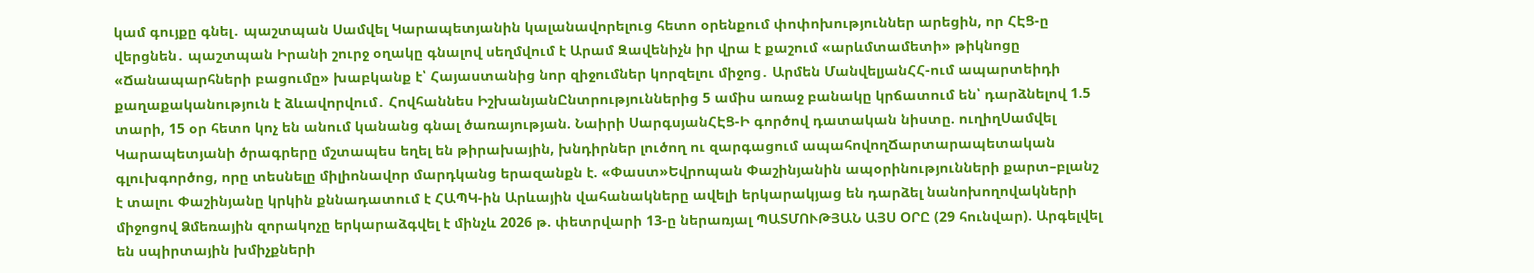կամ գույքը գնել․ պաշտպան Սամվել Կարապետյանին կալանավորելուց հետո օրենքում փոփոխություններ արեցին, որ ՀԷՑ-ը վերցնեն․ պաշտպան Իրանի շուրջ օղակը գնալով սեղմվում է Արամ Զավենիչն իր վրա է քաշում «արևմտամետի» թիկնոցը «Ճանապարհների բացումը» խաբկանք է՝ Հայաստանից նոր զիջումներ կորզելու միջոց․ Արմեն ՄանվելյանՀՀ-ում ապարտեիդի քաղաքականություն է ձևավորվում․ Հովհաննես ԻշխանյանԸնտրություններից 5 ամիս առաջ բանակը կրճատում են՝ դարձնելով 1.5 տարի, 15 օր հետո կոչ են անում կանանց գնալ ծառայության. Նաիրի ՍարգսյանՀԷՑ-Ի գործով դատական նիստը. ուղիղՍամվել Կարապետյանի ծրագրերը մշտապես եղել են թիրախային, խնդիրներ լուծող ու զարգացում ապահովողՃարտարապետական գլուխգործոց, որը տեսնելը միլիոնավոր մարդկանց երազանքն է. «Փաստ»Եվրոպան Փաշինյանին ապօրինությունների քարտ–բլանշ է տալու Փաշինյանը կրկին քննադատում է ՀԱՊԿ-ին Արևային վահանակները ավելի երկարակյաց են դարձել նանոխողովակների միջոցով Ձմեռային զորակոչը երկարաձգվել է մինչև 2026 թ. փետրվարի 13-ը ներառյալ ՊԱՏՄՈՒԹՅԱՆ ԱՅՍ ՕՐԸ (29 հունվար). Արգելվել են սպիրտային խմիչքների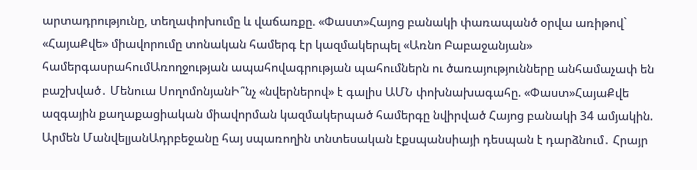արտադրությունը, տեղափոխումը և վաճառքը. «Փաստ»Հայոց բանակի փառապանծ օրվա առիթով` «ՀայաՔվե» միավորումը տոնական համերգ էր կազմակերպել «Առնո Բաբաջանյան» համերգասրահումԱռողջության ապահովագրության պահումներն ու ծառայությունները անհամաչափ են բաշխված․ Մենուա ՍողոմոնյանԻ՞նչ «նվերներով» է գալիս ԱՄՆ փոխնախագահը. «Փաստ»ՀայաՔվե ազգային քաղաքացիական միավորման կազմակերպած համերգը նվիրված Հայոց բանակի 34 ամյակին. Արմեն ՄանվելյանԱդրբեջանը հայ սպառողին տնտեսական էքսպանսիայի դեսպան է դարձնում․ Հրայր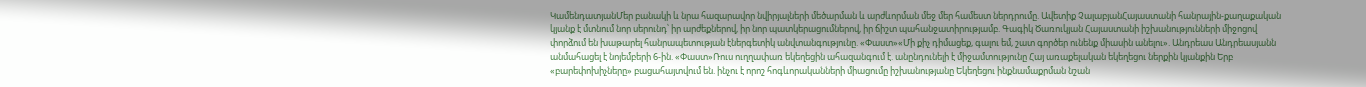ԿամենդատյանՄեր բանակի և նրա հազարավոր նվիրյալների մեծարման և արժևորման մեջ մեր համեստ ներդրումը. Ավետիք ՉալաբյանՀայաստանի հանրային-քաղաքական կյանք է մտնում նոր սերունդ՝ իր արժեքներով, իր նոր պատկերացումներով, իր ճիշտ պահանջատիրությամբ. Գագիկ Ծառուկյան Հայաստանի իշխանությունների միջոցով փորձում են խաթարել հանրապետության էներգետիկ անվտանգությունը. «Փաստ»«Մի քիչ դիմացեք, գալու եմ, շատ գործեր ունենք միասին անելու». Անդրեաս Անդրեասյանն անմահացել է նոյեմբերի 6-ին. «Փաստ»Ռուս ուղղափառ եկեղեցին ահազանգում է. անընդունելի է միջամտությունը Հայ առաքելական եկեղեցու ներքին կյանքին Երբ «բարեփոխիչները» բացահայտվում են. ինչու է որոշ հոգևորականների միացումը իշխանությանը Եկեղեցու ինքնամաքրման նշան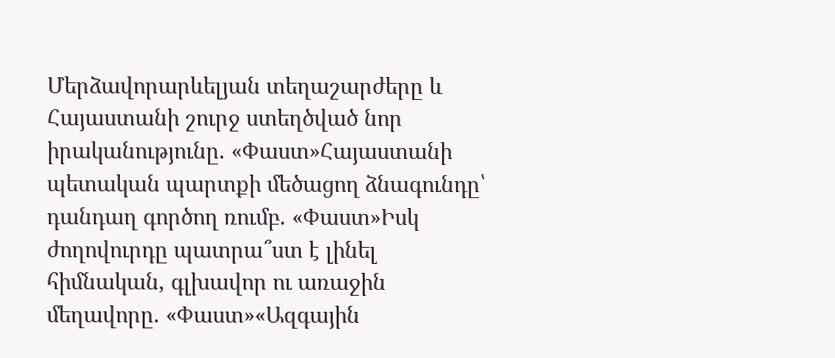Մերձավորարևելյան տեղաշարժերը և Հայաստանի շուրջ ստեղծված նոր իրականությունը. «Փաստ»Հայաստանի պետական պարտքի մեծացող ձնագունդը՝ դանդաղ գործող ռումբ. «Փաստ»Իսկ ժողովուրդը պատրա՞ստ է լինել հիմնական, գլխավոր ու առաջին մեղավորը. «Փաստ»«Ազգային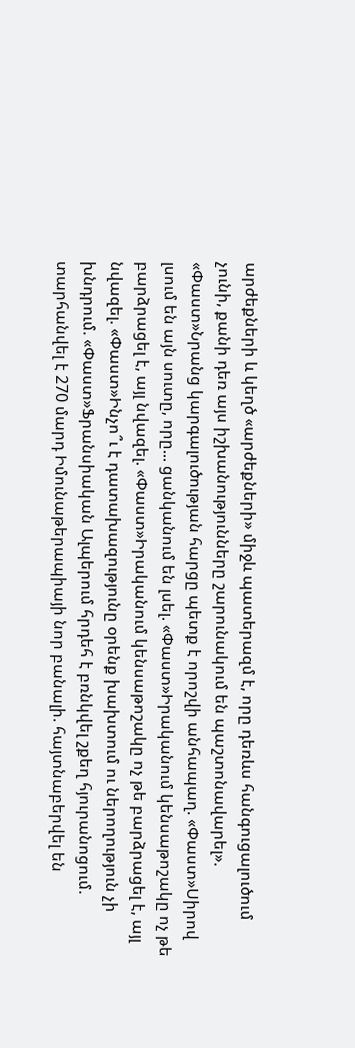արժեքների և կեղծ «արժեքների» միջև պատերազմ է, որը դեռևս հանգուցալուծում չունի, քանի դեռ այս իշխանությունները շարունակում են պաշտոնավարել». «Փաստ»Նրանց կարգալուծության հարցը պետք է որոշվի անհապաղ. «Փաստ»Սիրով լսում են այն սուտը, որը... ցանկանում են լսել. «Փաստ»Իրականում կենսաթոշակը ոչ թե բարձրացել է, այլ նվազել. «Փաստ»Իրականում կենսաթոշակը ոչ թե բարձրացել է, այլ նվազել. «Փաստ»Ինչո՞ւ է դատախազությունը օրենք խախտում ու ներողություն չի խնդրում. «Փաստ»Ֆրանսիական Ալպերում հրդեհ է բռնկվել շքեղ հյուրանոցում. տարհանվել է 270 մարդ Իմունաթերապիայի նոր բանալի. հայտնաբերվել են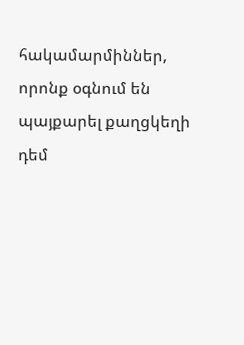հակամարմիններ, որոնք օգնում են պայքարել քաղցկեղի դեմ